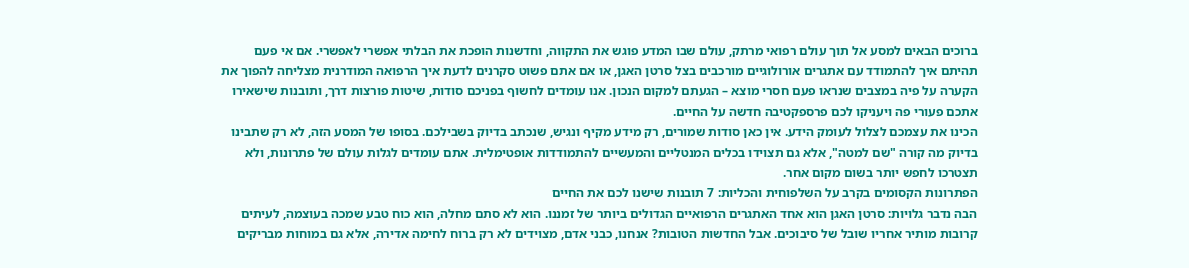ברוכים הבאים למסע אל תוך עולם רפואי מרתק, עולם שבו המדע פוגש את התקווה, וחדשנות הופכת את הבלתי אפשרי לאפשרי. אם אי פעם תהיתם איך להתמודד עם אתגרים אורולוגיים מורכבים בצל סרטן האגן, או אם אתם פשוט סקרנים לדעת איך הרפואה המודרנית מצליחה להפוך את הקערה על פיה במצבים שנראו פעם חסרי מוצא – הגעתם למקום הנכון. אנו עומדים לחשוף בפניכם סודות, שיטות פורצות דרך, ותובנות שישאירו אתכם פעורי פה ויעניקו לכם פרספקטיבה חדשה על החיים.
הכינו את עצמכם לצלול לעומק הידע. אין כאן סודות שמורים, רק מידע מקיף ונגיש, שנכתב בדיוק בשבילכם. בסופו של המסע הזה, לא רק שתבינו בדיוק מה קורה "שם למטה", אלא גם תצוידו בכלים המנטליים והמעשיים להתמודדות אופטימלית. אתם עומדים לגלות עולם של פתרונות, ולא תצטרכו לחפש יותר בשום מקום אחר.
הפתרונות הקסומים בקרב על השלפוחית והכליות: 7 תובנות שישנו לכם את החיים
הבה נדבר גלויות: סרטן האגן הוא אחד האתגרים הרפואיים הגדולים ביותר של זמננו. הוא לא סתם מחלה, הוא כוח טבע שמכה בעוצמה, לעיתים קרובות מותיר אחריו שובל של סיבוכים. אבל החדשות הטובות? אנחנו, כבני אדם, מצוידים לא רק ברוח לחימה אדירה, אלא גם במוחות מבריקים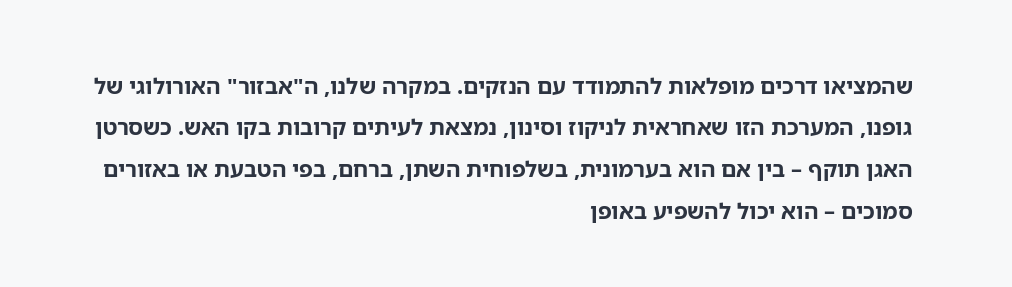שהמציאו דרכים מופלאות להתמודד עם הנזקים. במקרה שלנו, ה"אבזור" האורולוגי של גופנו, המערכת הזו שאחראית לניקוז וסינון, נמצאת לעיתים קרובות בקו האש. כשסרטן האגן תוקף – בין אם הוא בערמונית, בשלפוחית השתן, ברחם, בפי הטבעת או באזורים סמוכים – הוא יכול להשפיע באופן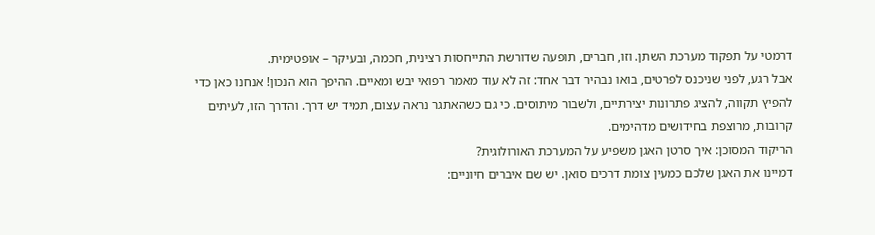דרמטי על תפקוד מערכת השתן. וזו, חברים, תופעה שדורשת התייחסות רצינית, חכמה, ובעיקר – אופטימית.
אבל רגע, לפני שניכנס לפרטים, בואו נבהיר דבר אחד: זה לא עוד מאמר רפואי יבש ומאיים. ההיפך הוא הנכון! אנחנו כאן כדי להפיץ תקווה, להציג פתרונות יצירתיים, ולשבור מיתוסים. כי גם כשהאתגר נראה עצום, תמיד יש דרך. והדרך הזו, לעיתים קרובות, מרוצפת בחידושים מדהימים.
הריקוד המסוכן: איך סרטן האגן משפיע על המערכת האורולוגית?
דמיינו את האגן שלכם כמעין צומת דרכים סואן. יש שם איברים חיוניים: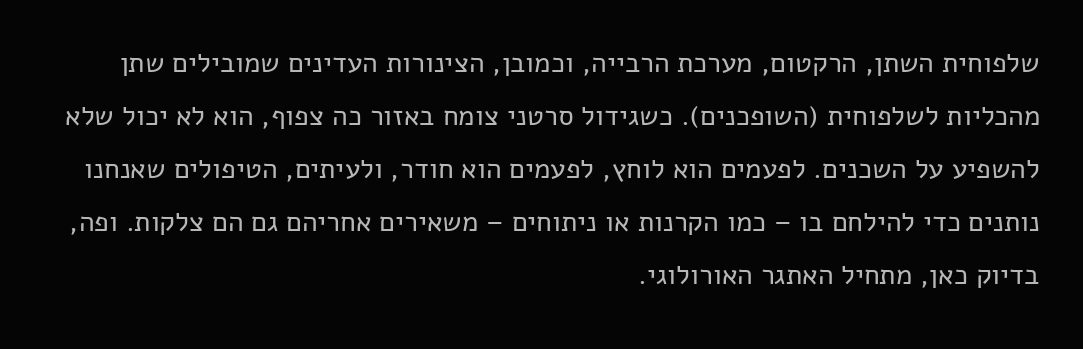שלפוחית השתן, הרקטום, מערכת הרבייה, וכמובן, הצינורות העדינים שמובילים שתן מהכליות לשלפוחית (השופכנים). כשגידול סרטני צומח באזור כה צפוף, הוא לא יכול שלא להשפיע על השכנים. לפעמים הוא לוחץ, לפעמים הוא חודר, ולעיתים, הטיפולים שאנחנו נותנים כדי להילחם בו – כמו הקרנות או ניתוחים – משאירים אחריהם גם הם צלקות. ופה, בדיוק כאן, מתחיל האתגר האורולוגי.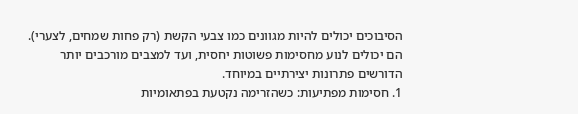הסיבוכים יכולים להיות מגוונים כמו צבעי הקשת (רק פחות שמחים, לצערי). הם יכולים לנוע מחסימות פשוטות יחסית, ועד למצבים מורכבים יותר הדורשים פתרונות יצירתיים במיוחד.
1. חסימות מפתיעות: כשהזרימה נקטעת בפתאומיות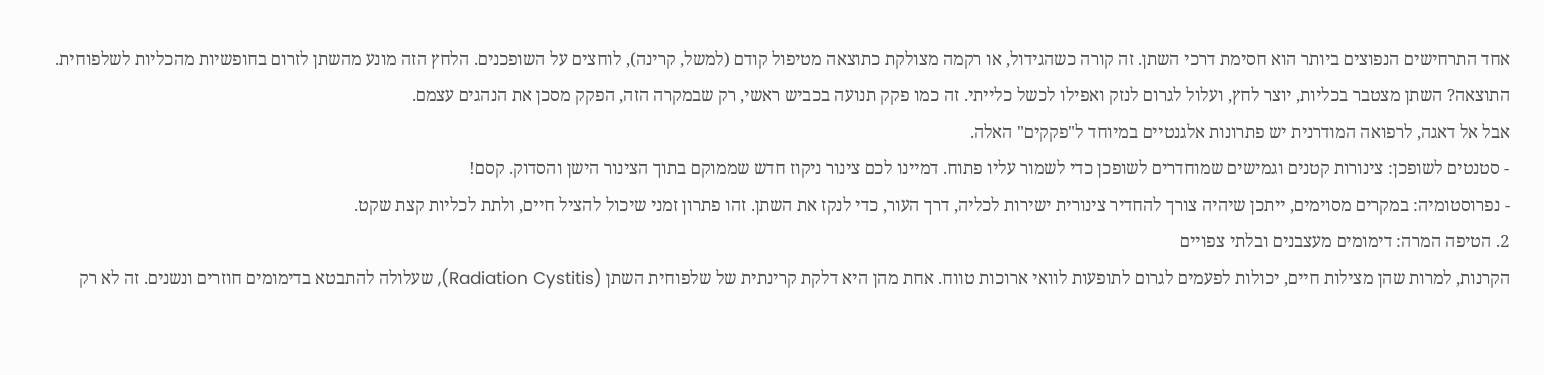אחד התרחישים הנפוצים ביותר הוא חסימת דרכי השתן. זה קורה כשהגידול, או רקמה מצולקת כתוצאה מטיפול קודם (למשל, קרינה), לוחצים על השופכנים. הלחץ הזה מונע מהשתן לזרום בחופשיות מהכליות לשלפוחית. התוצאה? השתן מצטבר בכליות, יוצר לחץ, ועלול לגרום לנזק ואפילו לכשל כלייתי. זה כמו פקק תנועה בכביש ראשי, רק שבמקרה הזה, הפקק מסכן את הנהגים עצמם.
אבל אל דאגה, לרפואה המודרנית יש פתרונות אלגנטיים במיוחד ל"פקקים" האלה.
- סטנטים לשופכן: צינורות קטנים וגמישים שמוחדרים לשופכן כדי לשמור עליו פתוח. דמיינו לכם צינור ניקוז חדש שממוקם בתוך הצינור הישן והסדוק. קסם!
- נפרוסטומיה: במקרים מסוימים, ייתכן שיהיה צורך להחדיר צינורית ישירות לכליה, דרך העור, כדי לנקז את השתן. זהו פתרון זמני שיכול להציל חיים, ולתת לכליות קצת שקט.
2. הטיפה המרה: דימומים מעצבנים ובלתי צפויים
הקרנות, למרות שהן מצילות חיים, יכולות לפעמים לגרום לתופעות לוואי ארוכות טווח. אחת מהן היא דלקת קרינתית של שלפוחית השתן (Radiation Cystitis), שעלולה להתבטא בדימומים חוזרים ונשנים. זה לא רק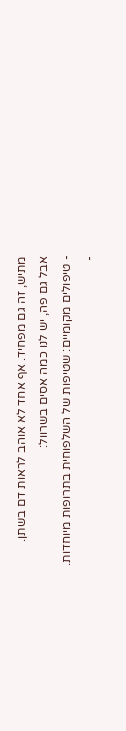מתיש, זה גם מפחיד. אף אחד לא אוהב לראות דם בשתן.
אבל גם פה, יש לנו כמה אסים בשרוול:
- טיפולים מקומיים: שטיפות של השלפוחית בתרופות מיוחדות.
-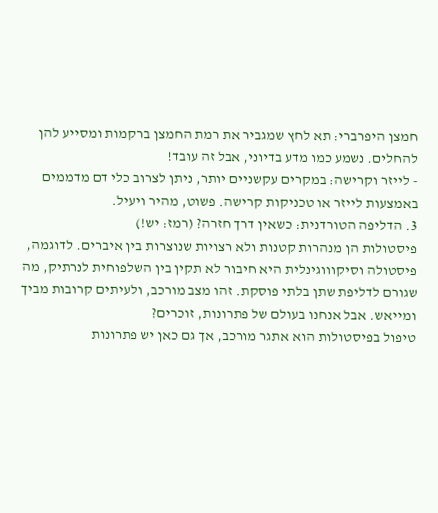חמצן היפרברי: תא לחץ שמגביר את רמת החמצן ברקמות ומסייע להן להחלים. נשמע כמו מדע בדיוני, אבל זה עובד!
- לייזר וקרישה: במקרים עקשניים יותר, ניתן לצרוב כלי דם מדממים באמצעות לייזר או טכניקות קרישה. פשוט, מהיר ויעיל.
3. הדליפה הטורדנית: כשאין דרך חזרה? (רמז: יש!)
פיסטולות הן מנהרות קטנות ולא רצויות שנוצרות בין איברים. לדוגמה, פיסטולה וסיקוווגינלית היא חיבור לא תקין בין השלפוחית לנרתיק, מה שגורם לדליפת שתן בלתי פוסקת. זהו מצב מורכב, ולעיתים קרובות מביך ומייאש. אבל אנחנו בעולם של פתרונות, זוכרים?
טיפול בפיסטולות הוא אתגר מורכב, אך גם כאן יש פתרונות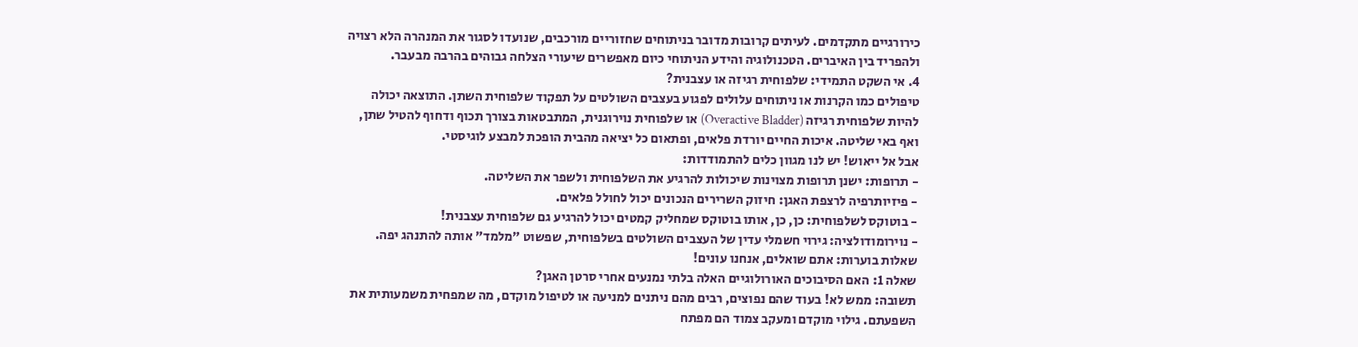כירורגיים מתקדמים. לעיתים קרובות מדובר בניתוחים שחזוריים מורכבים, שנועדו לסגור את המנהרה הלא רצויה ולהפריד בין האיברים. הטכנולוגיה והידע הניתוחי כיום מאפשרים שיעורי הצלחה גבוהים בהרבה מבעבר.
4. אי השקט התמידי: שלפוחית רגיזה או עצבנית?
טיפולים כמו הקרנות או ניתוחים עלולים לפגוע בעצבים השולטים על תפקוד שלפוחית השתן. התוצאה יכולה להיות שלפוחית רגיזה (Overactive Bladder) או שלפוחית נוירוגנית, המתבטאות בצורך תכוף ודחוף להטיל שתן, ואף באי שליטה. איכות החיים יורדת פלאים, ופתאום כל יציאה מהבית הופכת למבצע לוגיסטי.
אבל אל ייאוש! יש לנו מגוון כלים להתמודדות:
- תרופות: ישנן תרופות מצוינות שיכולות להרגיע את השלפוחית ולשפר את השליטה.
- פיזיותרפיה לרצפת האגן: חיזוק השרירים הנכונים יכול לחולל פלאים.
- בוטוקס לשלפוחית: כן, כן, אותו בוטוקס שמחליק קמטים יכול להרגיע גם שלפוחית עצבנית!
- נוירומודולציה: גירוי חשמלי עדין של העצבים השולטים בשלפוחית, שפשוט "מלמד" אותה להתנהג יפה.
שאלות בוערות: אתם שואלים, אנחנו עונים!
שאלה 1: האם הסיבוכים האורולוגיים האלה בלתי נמנעים אחרי סרטן האגן?
תשובה: ממש לא! בעוד שהם נפוצים, רבים מהם ניתנים למניעה או לטיפול מוקדם, מה שמפחית משמעותית את השפעתם. גילוי מוקדם ומעקב צמוד הם מפתח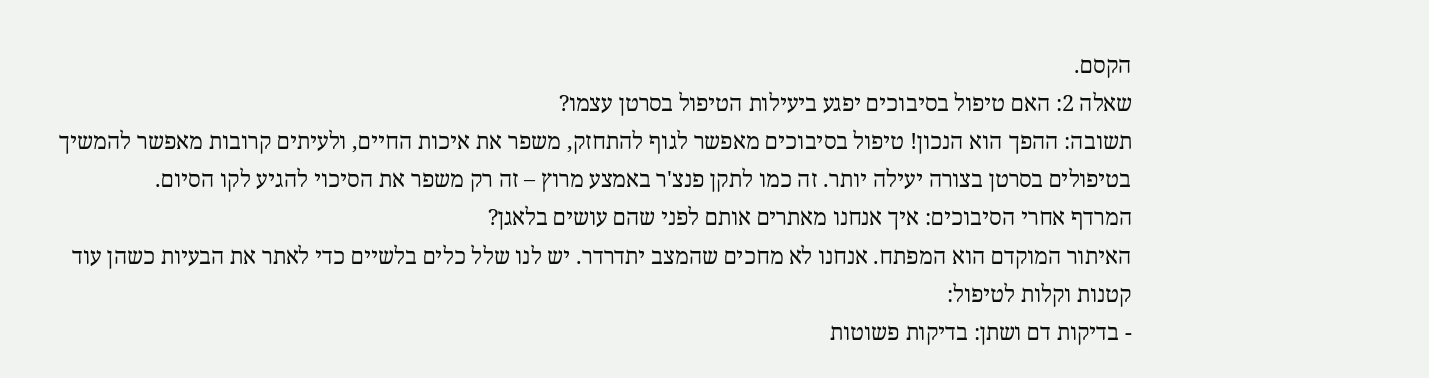הקסם.
שאלה 2: האם טיפול בסיבוכים יפגע ביעילות הטיפול בסרטן עצמו?
תשובה: ההפך הוא הנכון! טיפול בסיבוכים מאפשר לגוף להתחזק, משפר את איכות החיים, ולעיתים קרובות מאפשר להמשיך בטיפולים בסרטן בצורה יעילה יותר. זה כמו לתקן פנצ'ר באמצע מרוץ – זה רק משפר את הסיכוי להגיע לקו הסיום.
המרדף אחרי הסיבוכים: איך אנחנו מאתרים אותם לפני שהם עושים בלאגן?
האיתור המוקדם הוא המפתח. אנחנו לא מחכים שהמצב יתדרדר. יש לנו שלל כלים בלשיים כדי לאתר את הבעיות כשהן עוד קטנות וקלות לטיפול:
- בדיקות דם ושתן: בדיקות פשוטות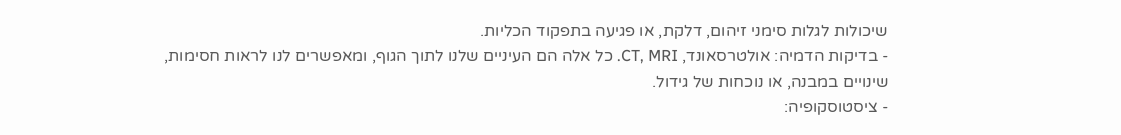שיכולות לגלות סימני זיהום, דלקת, או פגיעה בתפקוד הכליות.
- בדיקות הדמיה: אולטרסאונד, CT, MRI. כל אלה הם העיניים שלנו לתוך הגוף, ומאפשרים לנו לראות חסימות, שינויים במבנה, או נוכחות של גידול.
- ציסטוסקופיה: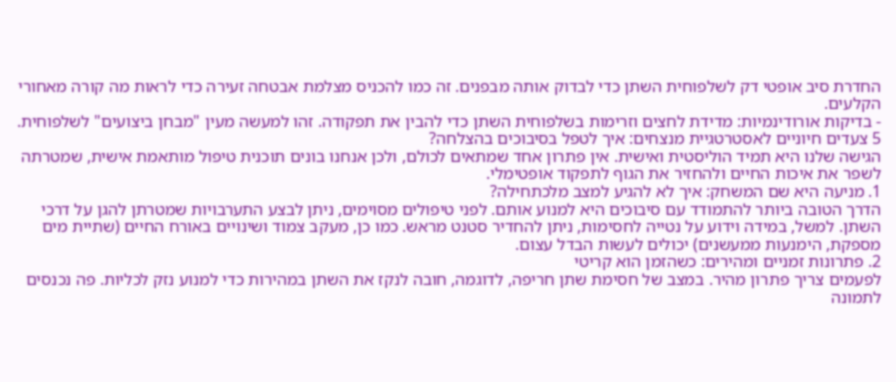החדרת סיב אופטי דק לשלפוחית השתן כדי לבדוק אותה מבפנים. זה כמו להכניס מצלמת אבטחה זעירה כדי לראות מה קורה מאחורי הקלעים.
- בדיקות אורודינמיות: מדידת לחצים וזרימות בשלפוחית השתן כדי להבין את תפקודה. זהו למעשה מעין "מבחן ביצועים" לשלפוחית.
5 צעדים חיוניים לאסטרטגיית מנצחים: איך לטפל בסיבוכים בהצלחה?
הגישה שלנו היא תמיד הוליסטית ואישית. אין פתרון אחד שמתאים לכולם, ולכן אנחנו בונים תוכנית טיפול מותאמת אישית, שמטרתה לשפר את איכות החיים ולהחזיר את הגוף לתפקוד אופטימלי.
1. מניעה היא שם המשחק: איך לא להגיע למצב מלכתחילה?
הדרך הטובה ביותר להתמודד עם סיבוכים היא למנוע אותם. לפני טיפולים מסוימים, ניתן לבצע התערבויות שמטרתן להגן על דרכי השתן. למשל, במידה וידוע על נטייה לחסימות, ניתן להחדיר סטנט מראש. כמו כן, מעקב צמוד ושינויים באורח החיים (שתיית מים מספקת, הימנעות ממעשנים) יכולים לעשות הבדל עצום.
2. פתרונות זמניים ומהירים: כשהזמן הוא קריטי
לפעמים צריך פתרון מהיר. במצב של חסימת שתן חריפה, לדוגמה, חובה לנקז את השתן במהירות כדי למנוע נזק לכליות. פה נכנסים לתמונה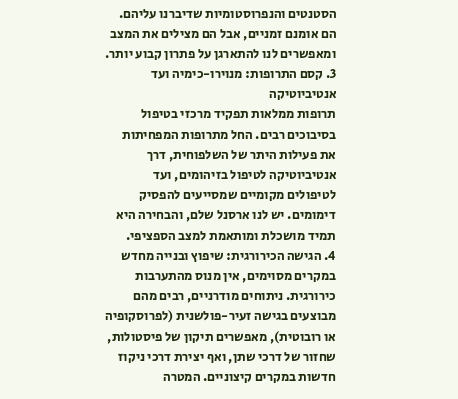הסטנטים והנפרוסטומיות שדיברנו עליהם. הם אומנם זמניים, אבל הם מצילים את המצב ומאפשרים לנו להתארגן על פתרון קבוע יותר.
3. קסם התרופות: מנוירו-כימיה ועד אנטיביוטיקה
תרופות ממלאות תפקיד מרכזי בטיפול בסיבוכים רבים. החל מתרופות המפחיתות את פעילות היתר של השלפוחית, דרך אנטיביוטיקה לטיפול בזיהומים, ועד לטיפולים מקומיים שמסייעים להפסיק דימומים. יש לנו ארסנל שלם, והבחירה היא תמיד מושכלת ומותאמת למצב הספציפי.
4. הגישה הכירורגית: שיפוץ ובנייה מחדש
במקרים מסוימים, אין מנוס מהתערבות כירורגית. ניתוחים מודרניים, רבים מהם מבוצעים בגישה זעיר-פולשנית (לפרוסקופיה או רובוטית), מאפשרים תיקון של פיסטולות, שחזור של דרכי שתן, ואף יצירת דרכי ניקוז חדשות במקרים קיצוניים. המטרה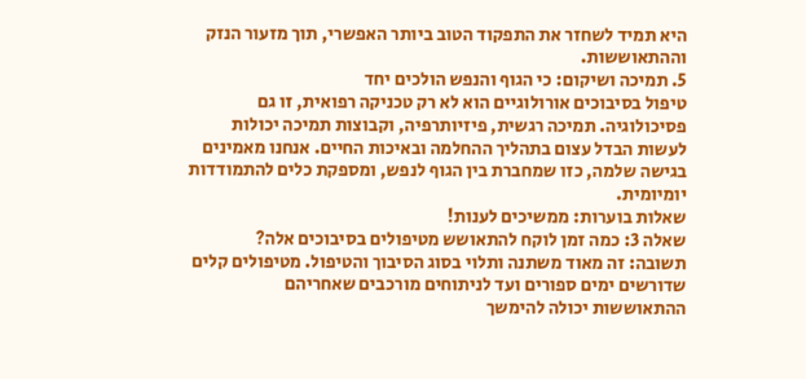היא תמיד לשחזר את התפקוד הטוב ביותר האפשרי, תוך מזעור הנזק וההתאוששות.
5. תמיכה ושיקום: כי הגוף והנפש הולכים יחד
טיפול בסיבוכים אורולוגיים הוא לא רק טכניקה רפואית, זו גם פסיכולוגיה. תמיכה רגשית, פיזיותרפיה, וקבוצות תמיכה יכולות לעשות הבדל עצום בתהליך ההחלמה ובאיכות החיים. אנחנו מאמינים בגישה שלמה, כזו שמחברת בין הגוף לנפש, ומספקת כלים להתמודדות יומיומית.
שאלות בוערות: ממשיכים לענות!
שאלה 3: כמה זמן לוקח להתאושש מטיפולים בסיבוכים אלה?
תשובה: זה מאוד משתנה ותלוי בסוג הסיבוך והטיפול. מטיפולים קלים שדורשים ימים ספורים ועד לניתוחים מורכבים שאחריהם ההתאוששות יכולה להימשך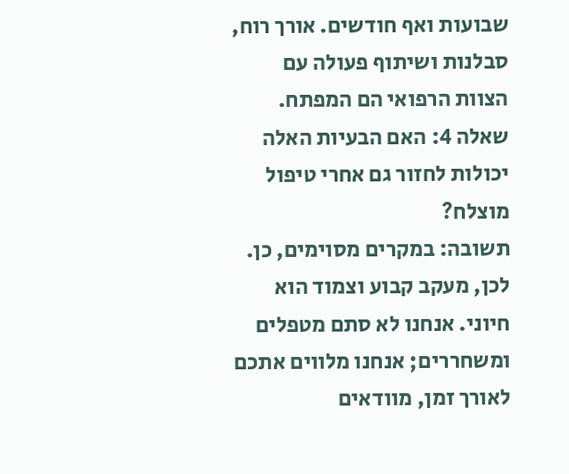שבועות ואף חודשים. אורך רוח, סבלנות ושיתוף פעולה עם הצוות הרפואי הם המפתח.
שאלה 4: האם הבעיות האלה יכולות לחזור גם אחרי טיפול מוצלח?
תשובה: במקרים מסוימים, כן. לכן, מעקב קבוע וצמוד הוא חיוני. אנחנו לא סתם מטפלים ומשחררים; אנחנו מלווים אתכם לאורך זמן, מוודאים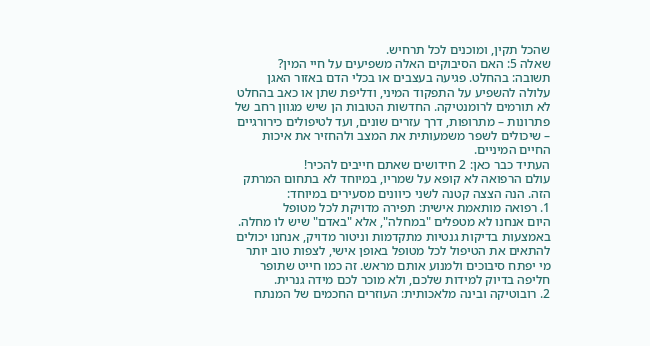שהכל תקין, ומוכנים לכל תרחיש.
שאלה 5: האם הסיבוקים האלה משפיעים על חיי המין?
תשובה: בהחלט. פגיעה בעצבים או בכלי הדם באזור האגן עלולה להשפיע על התפקוד המיני, ודליפת שתן או כאב בהחלט לא תורמים לרומנטיקה. החדשות הטובות הן שיש מגוון רחב של פתרונות – מתרופות, דרך עזרים שונים, ועד לטיפולים כירורגיים – שיכולים לשפר משמעותית את המצב ולהחזיר את איכות החיים המיניים.
העתיד כבר כאן: 2 חידושים שאתם חייבים להכיר!
עולם הרפואה לא קופא על שמריו, במיוחד לא בתחום המרתק הזה. הנה הצצה קטנה לשני כיוונים מסעירים במיוחד:
1. רפואה מותאמת אישית: תפירה מדויקת לכל מטופל
היום אנחנו לא מטפלים "במחלה", אלא "באדם" שיש לו מחלה. באמצעות בדיקות גנטיות מתקדמות וניטור מדויק, אנחנו יכולים להתאים את הטיפול לכל מטופל באופן אישי, לצפות טוב יותר מי יפתח סיבוכים ולמנוע אותם מראש. זה כמו חייט שתופר חליפה בדיוק למידות שלכם, ולא מוכר לכם מידה גנרית.
2. רובוטיקה ובינה מלאכותית: העוזרים החכמים של המנתח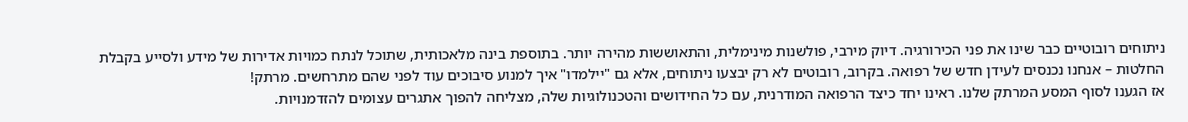ניתוחים רובוטיים כבר שינו את פני הכירורגיה. דיוק מירבי, פולשנות מינימלית, והתאוששות מהירה יותר. בתוספת בינה מלאכותית, שתוכל לנתח כמויות אדירות של מידע ולסייע בקבלת החלטות – אנחנו נכנסים לעידן חדש של רפואה. בקרוב, רובוטים לא רק יבצעו ניתוחים, אלא גם "יילמדו" איך למנוע סיבוכים עוד לפני שהם מתרחשים. מרתק!
אז הגענו לסוף המסע המרתק שלנו. ראינו יחד כיצד הרפואה המודרנית, עם כל החידושים והטכנולוגיות שלה, מצליחה להפוך אתגרים עצומים להזדמנויות.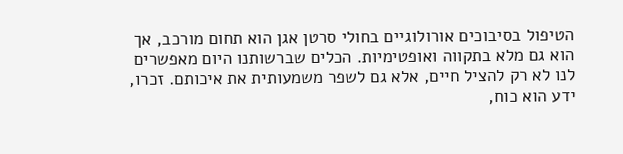הטיפול בסיבוכים אורולוגיים בחולי סרטן אגן הוא תחום מורכב, אך הוא גם מלא בתקווה ואופטימיות. הכלים שברשותנו היום מאפשרים לנו לא רק להציל חיים, אלא גם לשפר משמעותית את איכותם. זכרו, ידע הוא כוח,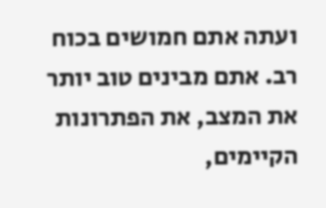ועתה אתם חמושים בכוח רב. אתם מבינים טוב יותר את המצב, את הפתרונות הקיימים,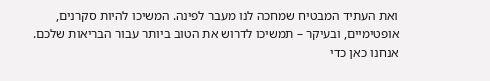ואת העתיד המבטיח שמחכה לנו מעבר לפינה. המשיכו להיות סקרנים, אופטימיים, ובעיקר – תמשיכו לדרוש את הטוב ביותר עבור הבריאות שלכם. אנחנו כאן כדי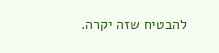להבטיח שזה יקרה.